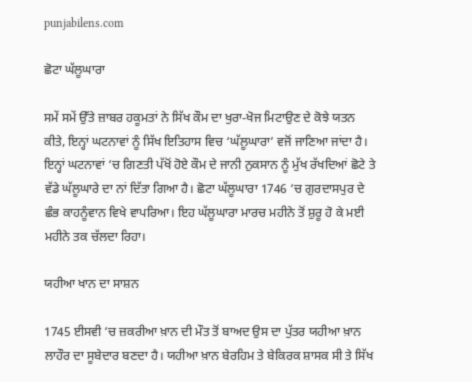punjabilens.com

ਛੋਟਾ ਘੱਲੂਘਾਰਾ

ਸਮੇਂ ਸਮੇਂ ਉੱਤੇ ਜ਼ਾਬਰ ਹਕੂਮਤਾਂ ਨੇ ਸਿੱਖ ਕੌਮ ਦਾ ਖੁਰਾ-ਖੋਜ ਮਿਟਾਉਣ ਦੇ ਕੋਝੇ ਯਤਨ ਕੀਤੇ, ਇਨ੍ਹਾਂ ਘਟਨਾਵਾਂ ਨੂੰ ਸਿੱਖ ਇਤਿਹਾਸ ਵਿਚ ‘ਘੱਲੂਘਾਰਾ’ ਵਜੋਂ ਜਾਣਿਆ ਜਾਂਦਾ ਹੈ। ਇਨ੍ਹਾਂ ਘਟਨਾਵਾਂ ‘ਚ ਗਿਣਤੀ ਪੱਖੋਂ ਹੋਏ ਕੌਮ ਦੇ ਜਾਨੀ ਨੁਕਸਾਨ ਨੂੰ ਮੁੱਖ ਰੱਖਦਿਆਂ ਛੋਟੇ ਤੇ ਵੱਡੇ ਘੱਲੂਘਾਰੇ ਦਾ ਨਾਂ ਦਿੱਤਾ ਗਿਆ ਹੈ। ਛੋਟਾ ਘੱਲੂਘਾਰਾ 1746 ‘ਚ ਗੁਰਦਾਸਪੁਰ ਦੇ ਛੰਭ ਕਾਹਨੂੰਵਾਨ ਵਿਖੇ ਵਾਪਰਿਆ। ਇਹ ਘੱਲੂਘਾਰਾ ਮਾਰਚ ਮਹੀਨੇ ਤੋਂ ਸ਼ੁਰੂ ਹੋ ਕੇ ਮਈ ਮਹੀਨੇ ਤਕ ਚੱਲਦਾ ਰਿਹਾ।

ਯਹੀਆ ਖਾਨ ਦਾ ਸਾਸ਼ਨ

1745 ਈਸਵੀ ‘ਚ ਜ਼ਕਰੀਆ ਖ਼ਾਨ ਦੀ ਮੌਤ ਤੋਂ ਬਾਅਦ ਉਸ ਦਾ ਪੁੱਤਰ ਯਹੀਆ ਖ਼ਾਨ ਲਾਹੌਰ ਦਾ ਸੂਬੇਦਾਰ ਬਣਦਾ ਹੈ। ਯਹੀਆ ਖ਼ਾਨ ਬੇਰਹਿਮ ਤੇ ਬੇਕਿਰਕ ਸ਼ਾਸਕ ਸੀ ਤੇ ਸਿੱਖ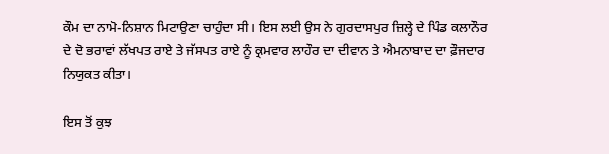ਕੌਮ ਦਾ ਨਾਮੋ-ਨਿਸ਼ਾਨ ਮਿਟਾਉਣਾ ਚਾਹੁੰਦਾ ਸੀ। ਇਸ ਲਈ ਉਸ ਨੇ ਗੁਰਦਾਸਪੁਰ ਜ਼ਿਲ੍ਹੇ ਦੇ ਪਿੰਡ ਕਲਾਨੌਰ ਦੇ ਦੋ ਭਰਾਵਾਂ ਲੱਖਪਤ ਰਾਏ ਤੇ ਜੱਸਪਤ ਰਾਏ ਨੂੰ ਕ੍ਰਮਵਾਰ ਲਾਹੌਰ ਦਾ ਦੀਵਾਨ ਤੇ ਐਮਨਾਬਾਦ ਦਾ ਫ਼ੌਜਦਾਰ ਨਿਯੁਕਤ ਕੀਤਾ।

ਇਸ ਤੋਂ ਕੁਝ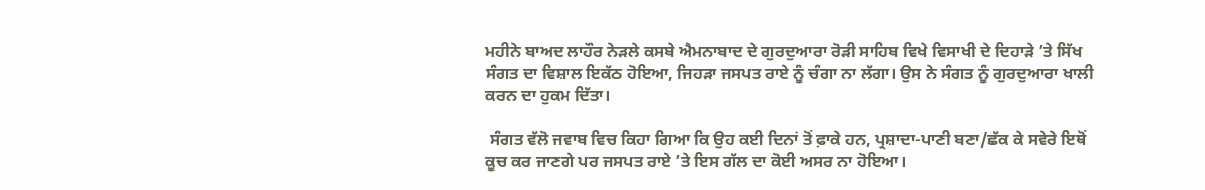ਮਹੀਨੇ ਬਾਅਦ ਲਾਹੌਰ ਨੇੜਲੇ ਕਸਬੇ ਐਮਨਾਬਾਦ ਦੇ ਗੁਰਦੁਆਰਾ ਰੋੜੀ ਸਾਹਿਬ ਵਿਖੇ ਵਿਸਾਖੀ ਦੇ ਦਿਹਾੜੇ ’ਤੇ ਸਿੱਖ ਸੰਗਤ ਦਾ ਵਿਸ਼ਾਲ ਇਕੱਠ ਹੋਇਆ, ਜਿਹੜਾ ਜਸਪਤ ਰਾਏ ਨੂੰ ਚੰਗਾ ਨਾ ਲੱਗਾ। ਉਸ ਨੇ ਸੰਗਤ ਨੂੰ ਗੁਰਦੁਆਰਾ ਖਾਲੀ ਕਰਨ ਦਾ ਹੁਕਮ ਦਿੱਤਾ।

 ਸੰਗਤ ਵੱਲੋ ਜਵਾਬ ਵਿਚ ਕਿਹਾ ਗਿਆ ਕਿ ਉਹ ਕਈ ਦਿਨਾਂ ਤੋਂ ਫ਼ਾਕੇ ਹਨ, ਪ੍ਰਸ਼ਾਦਾ-ਪਾਣੀ ਬਣਾ/ਛੱਕ ਕੇ ਸਵੇਰੇ ਇਥੋਂ ਕੂਚ ਕਰ ਜਾਣਗੇ ਪਰ ਜਸਪਤ ਰਾਏ ’ਤੇ ਇਸ ਗੱਲ ਦਾ ਕੋਈ ਅਸਰ ਨਾ ਹੋਇਆ।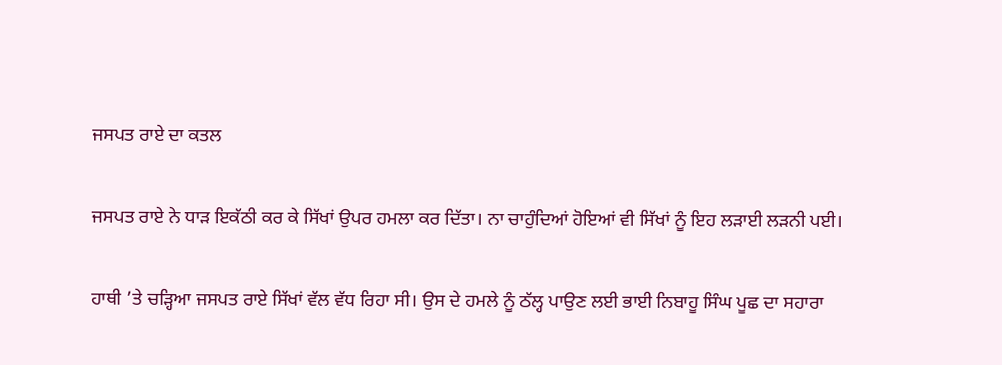ਜਸਪਤ ਰਾਏ ਦਾ ਕਤਲ

ਜਸਪਤ ਰਾਏ ਨੇ ਧਾੜ ਇਕੱਠੀ ਕਰ ਕੇ ਸਿੱਖਾਂ ਉਪਰ ਹਮਲਾ ਕਰ ਦਿੱਤਾ। ਨਾ ਚਾਹੁੰਦਿਆਂ ਹੋਇਆਂ ਵੀ ਸਿੱਖਾਂ ਨੂੰ ਇਹ ਲੜਾਈ ਲੜਨੀ ਪਈ।

ਹਾਥੀ ’ਤੇ ਚੜ੍ਹਿਆ ਜਸਪਤ ਰਾਏ ਸਿੱਖਾਂ ਵੱਲ ਵੱਧ ਰਿਹਾ ਸੀ। ਉਸ ਦੇ ਹਮਲੇ ਨੂੰ ਠੱਲ੍ਹ ਪਾਉਣ ਲਈ ਭਾਈ ਨਿਬਾਹੂ ਸਿੰਘ ਪੂਛ ਦਾ ਸਹਾਰਾ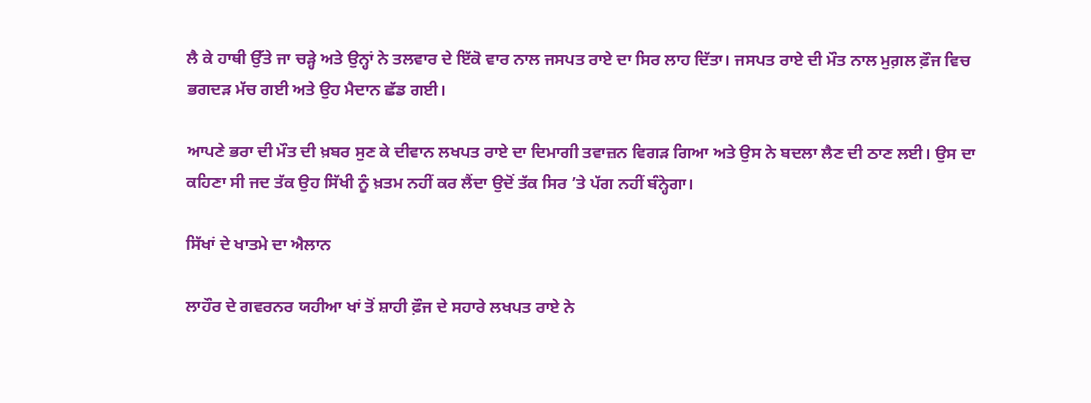ਲੈ ਕੇ ਹਾਥੀ ਉੱਤੇ ਜਾ ਚੜ੍ਹੇ ਅਤੇ ਉਨ੍ਹਾਂ ਨੇ ਤਲਵਾਰ ਦੇ ਇੱਕੋ ਵਾਰ ਨਾਲ ਜਸਪਤ ਰਾਏ ਦਾ ਸਿਰ ਲਾਹ ਦਿੱਤਾ। ਜਸਪਤ ਰਾਏ ਦੀ ਮੌਤ ਨਾਲ ਮੁਗ਼ਲ ਫ਼ੌਜ ਵਿਚ ਭਗਦੜ ਮੱਚ ਗਈ ਅਤੇ ਉਹ ਮੈਦਾਨ ਛੱਡ ਗਈ।

ਆਪਣੇ ਭਰਾ ਦੀ ਮੌਤ ਦੀ ਖ਼ਬਰ ਸੁਣ ਕੇ ਦੀਵਾਨ ਲਖਪਤ ਰਾਏ ਦਾ ਦਿਮਾਗੀ ਤਵਾਜ਼ਨ ਵਿਗੜ ਗਿਆ ਅਤੇ ਉਸ ਨੇ ਬਦਲਾ ਲੈਣ ਦੀ ਠਾਣ ਲਈ। ਉਸ ਦਾ ਕਹਿਣਾ ਸੀ ਜਦ ਤੱਕ ਉਹ ਸਿੱਖੀ ਨੂੰ ਖ਼ਤਮ ਨਹੀਂ ਕਰ ਲੈਂਦਾ ਉਦੋਂ ਤੱਕ ਸਿਰ ’ਤੇ ਪੱਗ ਨਹੀਂ ਬੰਨ੍ਹੇਗਾ।

ਸਿੱਖਾਂ ਦੇ ਖਾਤਮੇ ਦਾ ਐਲਾਨ

ਲਾਹੌਰ ਦੇ ਗਵਰਨਰ ਯਹੀਆ ਖਾਂ ਤੋਂ ਸ਼ਾਹੀ ਫ਼ੌਜ ਦੇ ਸਹਾਰੇ ਲਖਪਤ ਰਾਏ ਨੇ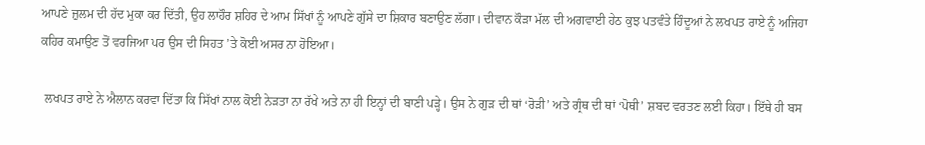ਆਪਣੇ ਜ਼ੁਲਮ ਦੀ ਹੱਦ ਮੁਕਾ ਕਰ ਦਿੱਤੀ, ਉਹ ਲਾਹੌਰ ਸ਼ਹਿਰ ਦੇ ਆਮ ਸਿੱਖਾਂ ਨੂੰ ਆਪਣੇ ਗੁੱਸੇ ਦਾ ਸ਼ਿਕਾਰ ਬਣਾਉਣ ਲੱਗਾ। ਦੀਵਾਨ ਕੌੜਾ ਮੱਲ ਦੀ ਅਗਵਾਈ ਹੇਠ ਕੁਝ ਪਤਵੰਤੇ ਹਿੰਦੂਆਂ ਨੇ ਲਖਪਤ ਰਾਏ ਨੂੰ ਅਜਿਹਾ ਕਹਿਰ ਕਮਾਉਣ ਤੋਂ ਵਰਜਿਆ ਪਰ ਉਸ ਦੀ ਸਿਹਤ ’ਤੇ ਕੋਈ ਅਸਰ ਨਾ ਹੋਇਆ।

 ਲਖਪਤ ਰਾਏ ਨੇ ਐਲਾਨ ਕਰਵਾ ਦਿੱਤਾ ਕਿ ਸਿੱਖਾਂ ਨਾਲ ਕੋਈ ਨੇੜਤਾ ਨਾ ਰੱਖੇ ਅਤੇ ਨਾ ਹੀ ਇਨ੍ਹਾਂ ਦੀ ਬਾਣੀ ਪੜ੍ਹੇ। ਉਸ ਨੇ ਗੁੜ ਦੀ ਥਾਂ ‘ਰੋੜੀ’ ਅਤੇ ਗ੍ਰੰਥ ਦੀ ਥਾਂ ‘ਪੋਥੀ’ ਸ਼ਬਦ ਵਰਤਣ ਲਈ ਕਿਹਾ। ਇੱਥੇ ਹੀ ਬਸ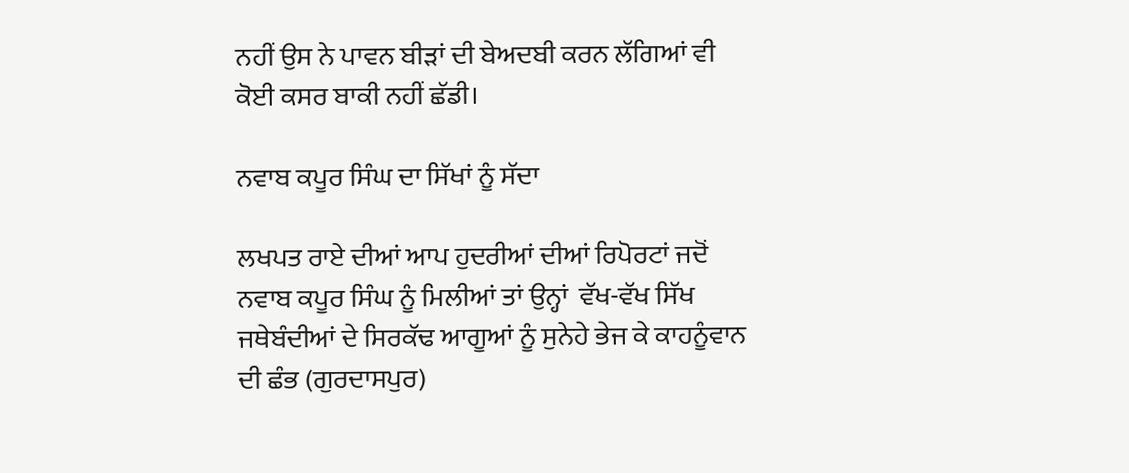ਨਹੀਂ ਉਸ ਨੇ ਪਾਵਨ ਬੀੜਾਂ ਦੀ ਬੇਅਦਬੀ ਕਰਨ ਲੱਗਿਆਂ ਵੀ ਕੋਈ ਕਸਰ ਬਾਕੀ ਨਹੀਂ ਛੱਡੀ।

ਨਵਾਬ ਕਪੂਰ ਸਿੰਘ ਦਾ ਸਿੱਖਾਂ ਨੂੰ ਸੱਦਾ

ਲਖਪਤ ਰਾਏ ਦੀਆਂ ਆਪ ਹੁਦਰੀਆਂ ਦੀਆਂ ਰਿਪੋਰਟਾਂ ਜਦੋਂ ਨਵਾਬ ਕਪੂਰ ਸਿੰਘ ਨੂੰ ਮਿਲੀਆਂ ਤਾਂ ਉਨ੍ਹਾਂ  ਵੱਖ-ਵੱਖ ਸਿੱਖ ਜਥੇਬੰਦੀਆਂ ਦੇ ਸਿਰਕੱਢ ਆਗੂਆਂ ਨੂੰ ਸੁਨੇਹੇ ਭੇਜ ਕੇ ਕਾਹਨੂੰਵਾਨ ਦੀ ਛੰਭ (ਗੁਰਦਾਸਪੁਰ)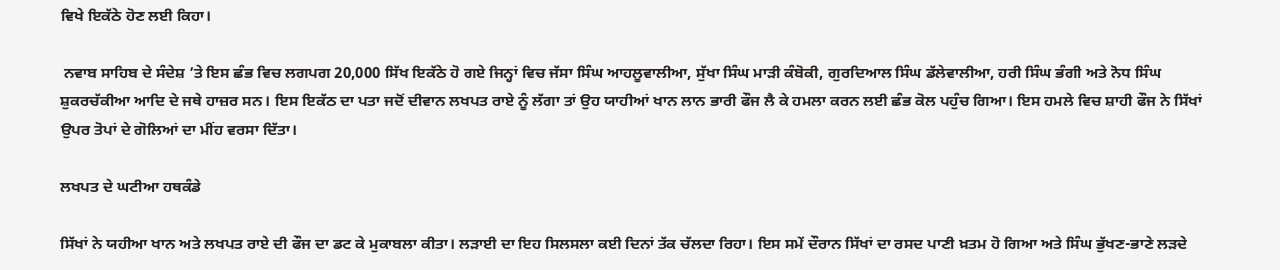ਵਿਖੇ ਇਕੱਠੇ ਹੋਣ ਲਈ ਕਿਹਾ।

 ਨਵਾਬ ਸਾਹਿਬ ਦੇ ਸੰਦੇਸ਼ ’ਤੇ ਇਸ ਛੰਭ ਵਿਚ ਲਗਪਗ 20,000 ਸਿੱਖ ਇਕੱਠੇ ਹੋ ਗਏ ਜਿਨ੍ਹਾਂ ਵਿਚ ਜੱਸਾ ਸਿੰਘ ਆਹਲੂਵਾਲੀਆ, ਸੁੱਖਾ ਸਿੰਘ ਮਾੜੀ ਕੰਬੋਕੀ, ਗੁਰਦਿਆਲ ਸਿੰਘ ਡੱਲੇਵਾਲੀਆ, ਹਰੀ ਸਿੰਘ ਭੰਗੀ ਅਤੇ ਨੋਧ ਸਿੰਘ ਸ਼ੁਕਰਚੱਕੀਆ ਆਦਿ ਦੇ ਜਥੇ ਹਾਜ਼ਰ ਸਨ। ਇਸ ਇਕੱਠ ਦਾ ਪਤਾ ਜਦੋਂ ਦੀਵਾਨ ਲਖਪਤ ਰਾਏ ਨੂੰ ਲੱਗਾ ਤਾਂ ਉਹ ਯਾਹੀਆਂ ਖਾਨ ਲਾਨ ਭਾਰੀ ਫੌਜ ਲੈ ਕੇ ਹਮਲਾ ਕਰਨ ਲਈ ਛੰਭ ਕੋਲ ਪਹੁੰਚ ਗਿਆ। ਇਸ ਹਮਲੇ ਵਿਚ ਸ਼ਾਹੀ ਫੌਜ ਨੇ ਸਿੱਖਾਂ ਉਪਰ ਤੋਪਾਂ ਦੇ ਗੋਲਿਆਂ ਦਾ ਮੀਂਹ ਵਰਸਾ ਦਿੱਤਾ।

ਲਖਪਤ ਦੇ ਘਟੀਆ ਹਥਕੰਡੇ

ਸਿੱਖਾਂ ਨੇ ਯਹੀਆ ਖਾਨ ਅਤੇ ਲਖਪਤ ਰਾਏ ਦੀ ਫੌਜ ਦਾ ਡਟ ਕੇ ਮੁਕਾਬਲਾ ਕੀਤਾ। ਲੜਾਈ ਦਾ ਇਹ ਸਿਲਸਲਾ ਕਈ ਦਿਨਾਂ ਤੱਕ ਚੱਲਦਾ ਰਿਹਾ। ਇਸ ਸਮੇਂ ਦੌਰਾਨ ਸਿੱਖਾਂ ਦਾ ਰਸਦ ਪਾਣੀ ਖ਼ਤਮ ਹੋ ਗਿਆ ਅਤੇ ਸਿੰਘ ਭੁੱਖਣ-ਭਾਣੇ ਲੜਦੇ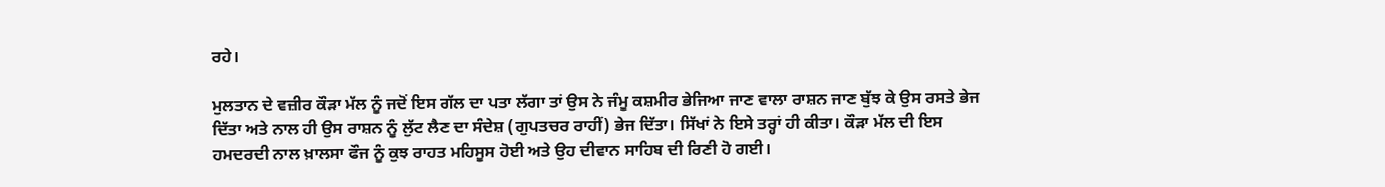ਰਹੇ।

ਮੁਲਤਾਨ ਦੇ ਵਜ਼ੀਰ ਕੌੜਾ ਮੱਲ ਨੂੰ ਜਦੋਂ ਇਸ ਗੱਲ ਦਾ ਪਤਾ ਲੱਗਾ ਤਾਂ ਉਸ ਨੇ ਜੰਮੂ ਕਸ਼ਮੀਰ ਭੇਜਿਆ ਜਾਣ ਵਾਲਾ ਰਾਸ਼ਨ ਜਾਣ ਬੁੱਝ ਕੇ ਉਸ ਰਸਤੇ ਭੇਜ ਦਿੱਤਾ ਅਤੇ ਨਾਲ ਹੀ ਉਸ ਰਾਸ਼ਨ ਨੂੰ ਲੁੱਟ ਲੈਣ ਦਾ ਸੰਦੇਸ਼ (ਗੁਪਤਚਰ ਰਾਹੀਂ) ਭੇਜ ਦਿੱਤਾ। ਸਿੱਖਾਂ ਨੇ ਇਸੇ ਤਰ੍ਹਾਂ ਹੀ ਕੀਤਾ। ਕੌੜਾ ਮੱਲ ਦੀ ਇਸ ਹਮਦਰਦੀ ਨਾਲ ਖ਼ਾਲਸਾ ਫੌਜ ਨੂੰ ਕੁਝ ਰਾਹਤ ਮਹਿਸੂਸ ਹੋਈ ਅਤੇ ਉਹ ਦੀਵਾਨ ਸਾਹਿਬ ਦੀ ਰਿਣੀ ਹੋ ਗਈ।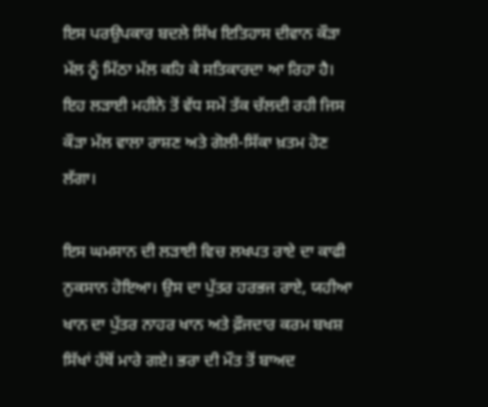ਇਸ ਪਰਉਪਕਾਰ ਬਦਲੇ ਸਿੱਖ ਇਤਿਹਾਸ ਦੀਵਾਨ ਕੌੜਾ ਮੱਲ ਨੂੰ ਮਿੱਠਾ ਮੱਲ ਕਹਿ ਕੇ ਸਤਿਕਾਰਦਾ ਆ ਰਿਹਾ ਹੈ। ਇਹ ਲੜਾਈ ਮਹੀਨੇ ਤੋਂ ਵੱਧ ਸਮੇਂ ਤੱਕ ਚੱਲਦੀ ਰਹੀ ਜਿਸ ਕੌੜਾ ਮੱਲ ਵਾਲਾ ਰਾਸ਼ਣ ਅਤੇ ਗੋਲੀ-ਸਿੱਕਾ ਖ਼ਤਮ ਹੋਣ ਲੱਗਾ।

ਇਸ ਘਮਸਾਨ ਦੀ ਲੜਾਈ ਵਿਚ ਲਖਪਤ ਰਾਏ ਦਾ ਕਾਫੀ ਨੁਕਸਾਨ ਹੋਇਆ। ਉਸ ਦਾ ਪੁੱਤਰ ਹਰਭਜ ਰਾਏ, ਯਹੀਆ ਖਾਨ ਦਾ ਪੁੱਤਰ ਨਾਹਰ ਖਾਨ ਅਤੇ ਫ਼ੌਜਦਾਰ ਕਰਮ ਬਖਸ਼ ਸਿੱਖਾਂ ਹੱਥੋਂ ਮਾਰੇ ਗਏ। ਭਰਾ ਦੀ ਮੌਤ ਤੋਂ ਬਾਅਦ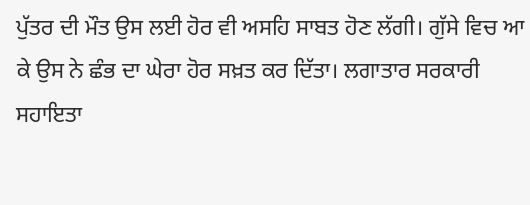ਪੁੱਤਰ ਦੀ ਮੌਤ ਉਸ ਲਈ ਹੋਰ ਵੀ ਅਸਹਿ ਸਾਬਤ ਹੋਣ ਲੱਗੀ। ਗੁੱਸੇ ਵਿਚ ਆ ਕੇ ਉਸ ਨੇ ਛੰਭ ਦਾ ਘੇਰਾ ਹੋਰ ਸਖ਼ਤ ਕਰ ਦਿੱਤਾ। ਲਗਾਤਾਰ ਸਰਕਾਰੀ ਸਹਾਇਤਾ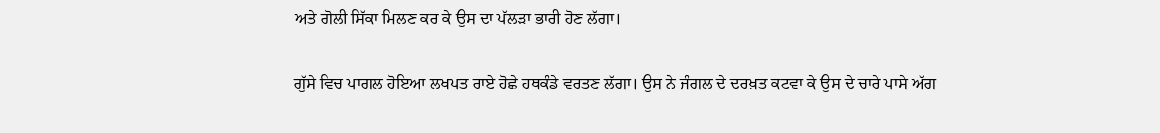ਅਤੇ ਗੋਲੀ ਸਿੱਕਾ ਮਿਲਣ ਕਰ ਕੇ ਉਸ ਦਾ ਪੱਲੜਾ ਭਾਰੀ ਹੋਣ ਲੱਗਾ।

ਗੁੱਸੇ ਵਿਚ ਪਾਗਲ ਹੋਇਆ ਲਖਪਤ ਰਾਏ ਹੋਛੇ ਹਥਕੰਡੇ ਵਰਤਣ ਲੱਗਾ। ਉਸ ਨੇ ਜੰਗਲ ਦੇ ਦਰਖ਼ਤ ਕਟਵਾ ਕੇ ਉਸ ਦੇ ਚਾਰੇ ਪਾਸੇ ਅੱਗ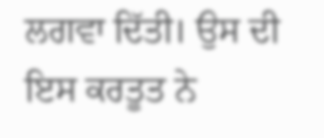ਲਗਵਾ ਦਿੱਤੀ। ਉਸ ਦੀ ਇਸ ਕਰਤੂਤ ਨੇ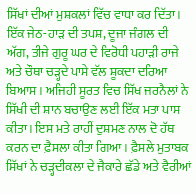ਸਿੱਖਾਂ ਦੀਆਂ ਮੁਸ਼ਕਲਾਂ ਵਿੱਚ ਵਾਧਾ ਕਰ ਦਿੱਤਾ। ਇੱਕ ਜੇਠ-ਹਾੜ ਦੀ ਤਪਸ਼, ਦੂਜਾ ਜੰਗਲ ਦੀ ਅੱਗ, ਤੀਜੇ ਗੁਰੂ ਘਰ ਦੇ ਵਿਰੋਧੀ ਪਹਾੜੀ ਰਾਜੇ ਅਤੇ ਚੌਥਾ ਚੜ੍ਹਦੇ ਪਾਸੇ ਵੱਲ ਸ਼ੂਕਦਾ ਦਰਿਆ ਬਿਆਸ। ਅਜਿਹੀ ਸੂਰਤ ਵਿਚ ਸਿੱਖ ਜਰਨੈਲਾਂ ਨੇ ਸਿੱਖੀ ਦੀ ਸ਼ਾਨ ਬਚਾਉਣ ਲਈ ਇੱਕ ਮਤਾ ਪਾਸ ਕੀਤਾ। ਇਸ ਮਤੇ ਰਾਹੀਂ ਦੁਸ਼ਮਣ ਨਾਲ ਦੋ ਹੱਥ ਕਰਨ ਦਾ ਫ਼ੈਸਲਾ ਕੀਤਾ ਗਿਆ। ਫ਼ੈਸਲੇ ਮੁਤਾਬਕ ਸਿੱਖਾਂ ਨੇ ਚੜ੍ਹਦੀਕਲਾ ਦੇ ਜੈਕਾਰੇ ਛੱਡੇ ਅਤੇ ਵੈਰੀਆਂ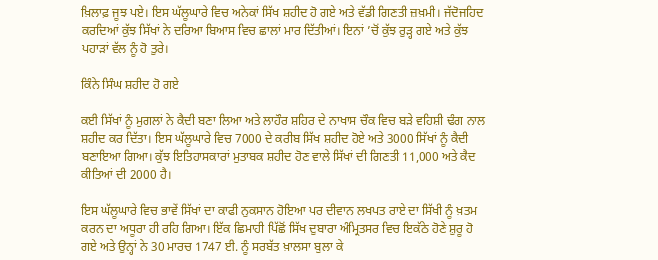ਖ਼ਿਲਾਫ਼ ਜੂਝ ਪਏ। ਇਸ ਘੱਲੂਘਾਰੇ ਵਿਚ ਅਨੇਕਾਂ ਸਿੱਖ ਸ਼ਹੀਦ ਹੋ ਗਏ ਅਤੇ ਵੱਡੀ ਗਿਣਤੀ ਜ਼ਖ਼ਮੀ। ਜੱਦੋਜਹਿਦ ਕਰਦਿਆਂ ਕੁੱਝ ਸਿੱਖਾਂ ਨੇ ਦਰਿਆ ਬਿਆਸ ਵਿਚ ਛਾਲਾਂ ਮਾਰ ਦਿੱਤੀਆਂ। ਇਨਾਂ ’ਚੋਂ ਕੁੱਝ ਰੁੜ੍ਹ ਗਏ ਅਤੇ ਕੁੱਝ ਪਹਾੜਾਂ ਵੱਲ ਨੂੰ ਹੋ ਤੁਰੇ।

ਕਿੰਨੇ ਸਿੰਘ ਸ਼ਹੀਦ ਹੋ ਗਏ

ਕਈ ਸਿੱਖਾਂ ਨੂੰ ਮੁਗਲਾਂ ਨੇ ਕੈਦੀ ਬਣਾ ਲਿਆ ਅਤੇ ਲਾਹੌਰ ਸ਼ਹਿਰ ਦੇ ਨਾਖਾਸ ਚੌਕ ਵਿਚ ਬੜੇ ਵਹਿਸ਼ੀ ਢੰਗ ਨਾਲ ਸ਼ਹੀਦ ਕਰ ਦਿੱਤਾ। ਇਸ ਘੱਲੂਘਾਰੇ ਵਿਚ 7000 ਦੇ ਕਰੀਬ ਸਿੱਖ ਸ਼ਹੀਦ ਹੋਏ ਅਤੇ 3000 ਸਿੱਖਾਂ ਨੂੰ ਕੈਦੀ ਬਣਾਇਆ ਗਿਆ। ਕੁੱਝ ਇਤਿਹਾਸਕਾਰਾਂ ਮੁਤਾਬਕ ਸ਼ਹੀਦ ਹੋਣ ਵਾਲੇ ਸਿੱਖਾਂ ਦੀ ਗਿਣਤੀ 11,000 ਅਤੇ ਕੈਦ ਕੀਤਿਆਂ ਦੀ 2000 ਹੈ।

ਇਸ ਘੱਲੂਘਾਰੇ ਵਿਚ ਭਾਵੇਂ ਸਿੱਖਾਂ ਦਾ ਕਾਫੀ ਨੁਕਸਾਨ ਹੋਇਆ ਪਰ ਦੀਵਾਨ ਲਖਪਤ ਰਾਏ ਦਾ ਸਿੱਖੀ ਨੂੰ ਖ਼ਤਮ ਕਰਨ ਦਾ ਅਧੂਰਾ ਹੀ ਰਹਿ ਗਿਆ। ਇੱਕ ਛਿਮਾਹੀ ਪਿੱਛੋਂ ਸਿੱਖ ਦੁਬਾਰਾ ਅੰਮ੍ਰਿਤਸਰ ਵਿਚ ਇਕੱਠੇ ਹੋਣੇ ਸ਼ੁਰੂ ਹੋ ਗਏ ਅਤੇ ਉਨ੍ਹਾਂ ਨੇ 30 ਮਾਰਚ 1747 ਈ. ਨੂੰ ਸਰਬੱਤ ਖ਼ਾਲਸਾ ਬੁਲਾ ਕੇ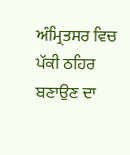ਅੰਮ੍ਰਿਤਸਰ ਵਿਚ ਪੱਕੀ ਠਹਿਰ ਬਣਾਉਣ ਦਾ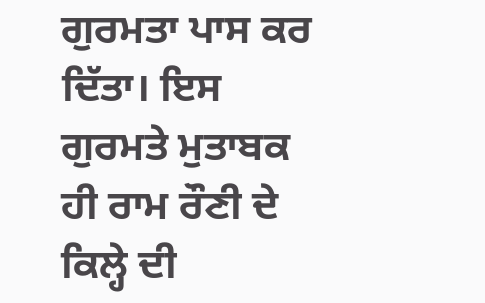ਗੁਰਮਤਾ ਪਾਸ ਕਰ ਦਿੱਤਾ। ਇਸ ਗੁਰਮਤੇ ਮੁਤਾਬਕ ਹੀ ਰਾਮ ਰੌਣੀ ਦੇ ਕਿਲ੍ਹੇ ਦੀ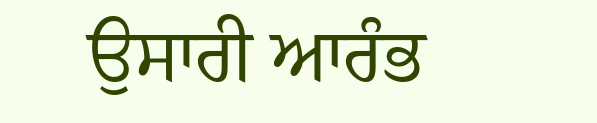ਉਸਾਰੀ ਆਰੰਭ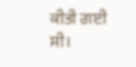ਕੀਤੀ ਗਈ ਸੀ।